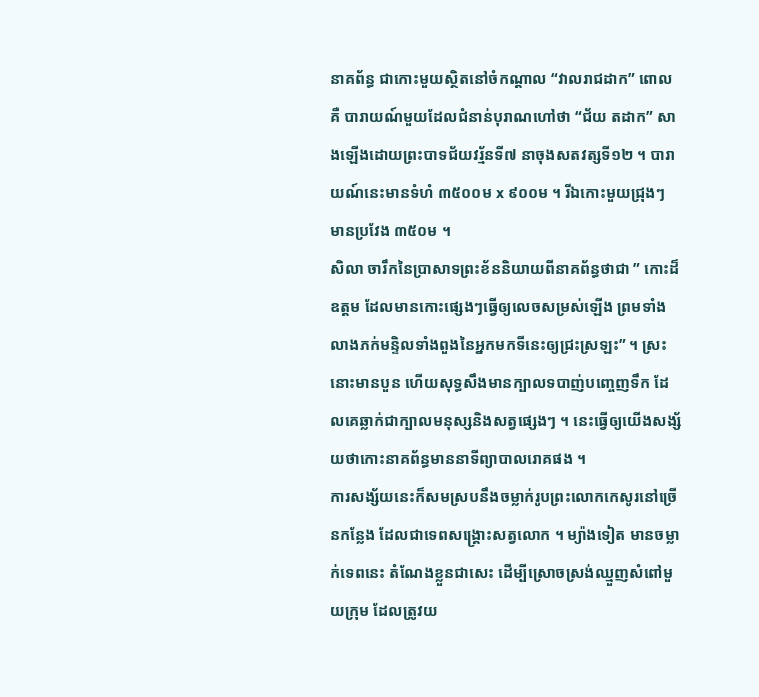នាគព័ន្ធ ជាកោះមួយស្ថិតនៅចំកណ្ដាល “វាលរាជដាក” ពោលគឺ បារាយណ៍មួយដែលជំនាន់បុរាណហៅថា “ជ័យ តដាក” សាងឡើងដោយព្រះបាទជ័យវរ្ម័នទី៧ នាចុងសតវត្សទី១២ ។ បារាយណ៍នេះមានទំហំ ៣៥០០ម x ៩០០ម ។ រីឯកោះមួយជ្រុងៗ មានប្រវែង ៣៥០ម ។
សិលា ចារឹកនៃប្រាសាទព្រះខ័ននិយាយពីនាគព័ន្ធថាជា ” កោះដ៏ឧត្តម ដែលមានកោះផ្សេងៗធ្វើឲ្យលេចសម្រស់ឡើង ព្រមទាំងលាងភក់មន្ទិលទាំងពួងនៃអ្នកមកទីនេះឲ្យជ្រះស្រឡះ” ។ ស្រះនោះមានបួន ហើយសុទ្ធសឹងមានក្បាលទបាញ់បញ្ចេញទឹក ដែលគេឆ្លាក់ជាក្បាលមនុស្សនិងសត្វផ្សេងៗ ។ នេះធ្វើឲ្យយើងសង្ស័យថាកោះនាគព័ន្ធមាននាទីព្យាបាលរោគផង ។
ការសង្ស័យនេះក៏សមស្របនឹងចម្លាក់រូបព្រះលោកកេសូរនៅច្រើនកន្លែង ដែលជាទេពសង្គ្រោះសត្វលោក ។ ម្យ៉ាងទៀត មានចម្លាក់ទេពនេះ តំណែងខ្លួនជាសេះ ដើម្បីស្រោចស្រង់ឈ្មួញសំពៅមួយក្រុម ដែលត្រូវយ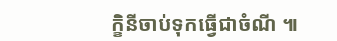ក្ខិនីចាប់ទុកធ្វើជាចំណី ៕